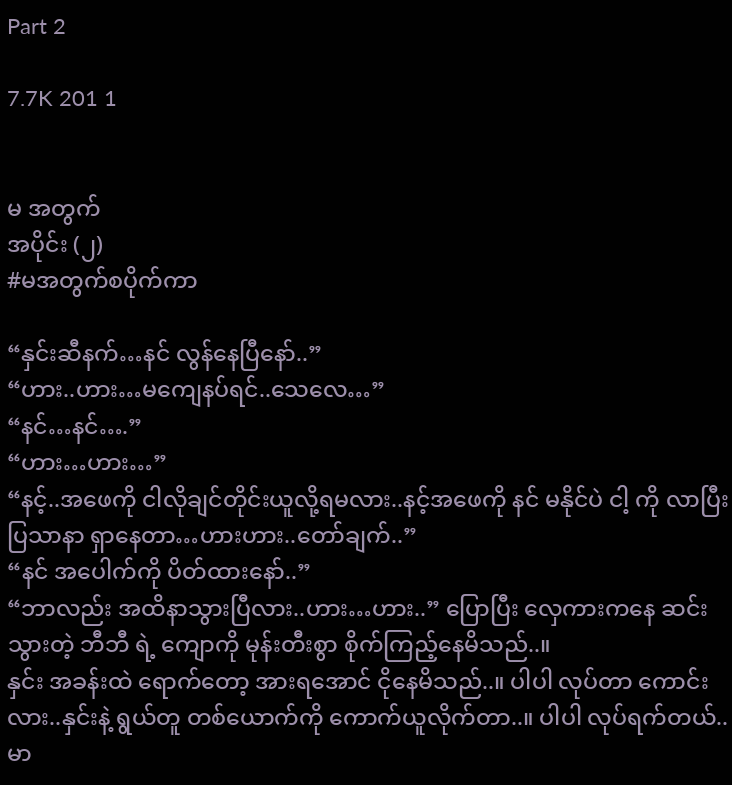Part 2

7.7K 201 1


မ အတွက်
အပိုင်း (၂)
#မအတွက်စပိုက်ကာ

“နှင်းဆီနက်…နင် လွန်နေပြီနော်..”
“ဟား..ဟား…မကျေနပ်ရင်..သေလေ…”
“နင်…နင်….”
“ဟား…ဟား…”
“နင့်..အဖေကို ငါလိုချင်တိုင်းယူလို့ရမလား..နင့်အဖေကို နင် မနိုင်ပဲ ငါ့ ကို လာပြီး ပြသာနာ ရှာနေတာ…ဟားဟား..တော်ချက်..”
“နင် အပေါက်ကို ပိတ်ထားနော်..”
“ဘာလည်း အထိနာသွားပြီလား..ဟား…ဟား..” ပြောပြီး လှေကားကနေ ဆင်းသွားတဲ့ ဘီဘီ ရဲ့ ကျောကို မုန်းတီးစွာ စိုက်ကြည့်နေမိသည်..။
နှင်း အခန်းထဲ ရောက်တော့ အားရအောင် ငိုနေမိသည်..။ ပါပါ လုပ်တာ ကောင်းလား..နှင်းနဲ့ ရွယ်တူ တစ်ယောက်ကို ကောက်ယူလိုက်တာ..။ ပါပါ လုပ်ရက်တယ်..မာ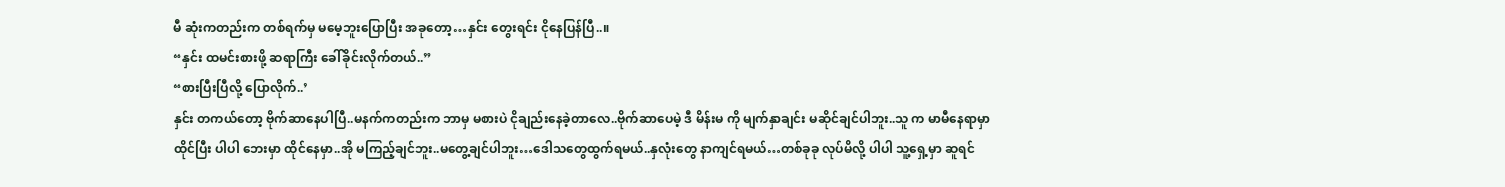မီ ဆုံးကတည်းက တစ်ရက်မှ မမေ့ဘူးပြောပြီး အခုတော့…နှင်း တွေးရင်း ငိုနေပြန်ပြီ..။
“နှင်း ထမင်းစားဖို့ ဆရာကြီး ခေါ်ခိုင်းလိုက်တယ်..”
“စားပြီးပြီလို့ ပြောလိုက်..’
နှင်း တကယ်တော့ ဗိုက်ဆာနေပါပြီ..မနက်ကတည်းက ဘာမှ မစားပဲ ငိုချည်းနေခဲ့တာလေ..ဗိုက်ဆာပေမဲ့ ဒီ မိန်းမ ကို မျက်နှာချင်း မဆိုင်ချင်ပါဘူး..သူ က မာမီနေရာမှာ ထိုင်ပြီး ပါပါ ဘေးမှာ ထိုင်နေမှာ..အို မကြည့်ချင်ဘူး..မတွေ့ချင်ပါဘူး…ဒေါသတွေထွက်ရမယ်..နှလုံးတွေ နာကျင်ရမယ်…တစ်ခုခု လုပ်မိလို့ ပါပါ သူ့ရှေ့မှာ ဆူရင်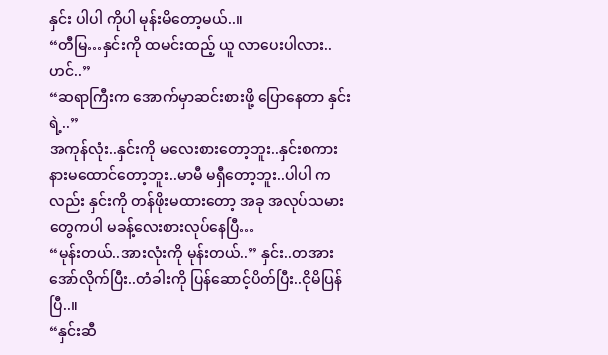နှင်း ပါပါ ကိုပါ မုန်းမိတော့မယ်..။
“တီမြ…နှင်းကို ထမင်းထည့် ယူ လာပေးပါလား..ဟင်..”
“ဆရာကြီးက အောက်မှာဆင်းစားဖို့ ပြောနေတာ နှင်းရဲ့..”
အကုန်လုံး..နှင်းကို မလေးစားတော့ဘူး..နှင်းစကားနားမထောင်တော့ဘူး..မာမီ မရှီတော့ဘူး..ပါပါ ကလည်း နှင်းကို တန်ဖိုးမထားတော့ အခု အလုပ်သမားတွေကပါ မခန့်လေးစားလုပ်နေပြီ…
“မုန်းတယ်..အားလုံးကို မုန်းတယ်..” နှင်း..တအားအော်လိုက်ပြီး..တံခါးကို ပြန်ဆောင့်ပိတ်ပြီး..ငိုမိပြန်ပြီ..။
“နှင်းဆီ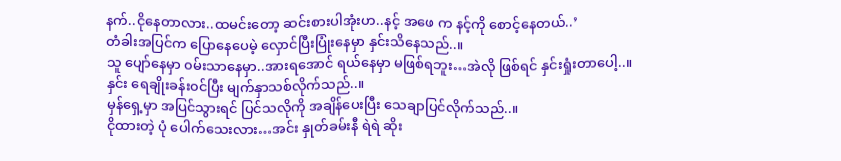နက်..ငိုနေတာလား..ထမင်းတော့ ဆင်းစားပါအုံးဟ..နင့် အဖေ က နင့်ကို စောင့်နေတယ်..’
တံခါးအပြင်က ပြောနေပေမဲ့ လှောင်ပြီးပြုံးနေမှာ နှင်းသိနေသည်..။
သူ ပျော်နေမှာ ၀မ်းသာနေမှာ..အားရအောင် ရယ်နေမှာ မဖြစ်ရဘူး…အဲလို ဖြစ်ရင် နှင်းရှုံးတာပေါ့..။
နှင်း ရေချိုးခန်း၀င်ပြီး မျက်နှာသစ်လိုက်သည်..။
မှန်ရှေ့မှာ အပြင်သွားရင် ပြင်သလိုကို အချိန်ပေးပြီး သေချာပြင်လိုက်သည်..။
ငိုထားတဲ့ ပုံ ပေါက်သေးလား…အင်း နှုတ်ခမ်းနီ ရဲရဲ ဆိုး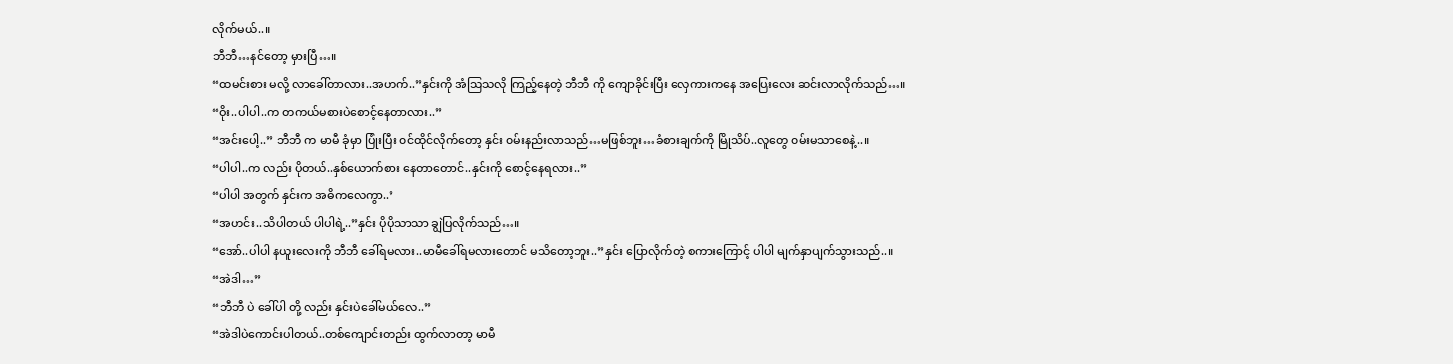လိုက်မယ်..။
ဘီဘီ…နင်တော့ မှားပြီ…။
“ထမင်းစား မလို့ လာခေါ်တာလား..အဟက်..”နှင်းကို အံသြသလို ကြည့်နေတဲ့ ဘီဘီ ကို ကျောခိုင်းပြီး လှေကားကနေ အပြေးလေး ဆင်းလာလိုက်သည်…။
“ဝိုး..ပါပါ..က တကယ်မစားပဲစောင့်နေတာလား..”
“အင်းပေါ့..” ဘီဘီ က မာမီ ခုံမှာ ပြုံးပြီး ၀င်ထိုင်လိုက်တော့ နှင်း ၀မ်းနည်းလာသည်…မဖြစ်ဘူး…ခံစားချက်ကို မြိုသိပ်..လူတွေ ၀မ်းမသာစေနဲ့..။
“ပါပါ..က လည်း ပိုတယ်..နှစ်ယောက်စား နေတာတောင်..နှင်းကို စောင့်နေရလား..”
“ပါပါ အတွက် နှင်းက အဓိကလေကွာ..’
“အဟင်း..သိပါတယ် ပါပါရဲ့..”နှင်း ပိုပိုသာသာ ချွဲပြလိုက်သည်…။
“အော်..ပါပါ နယူးလေးကို ဘီဘီ ခေါ်ရမလား..မာမီခေါ်ရမလားတောင် မသိတော့ဘူး..”နှင်း ပြောလိုက်တဲ့ စကားကြောင့် ပါပါ မျက်နှာပျက်သွားသည်..။
“အဲဒါ…”
“ဘီဘီ ပဲ ခေါ်ပါ တို့ လည်း နှင်းပဲခေါ်မယ်လေ..”
“အဲဒါပဲကောင်းပါတယ်..တစ်ကျောင်းတည်း ထွက်လာတာ့ မာမီ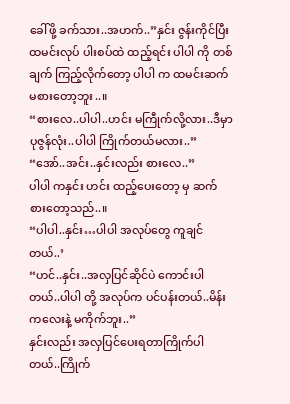ခေါ်ဖို့ ခက်သား..အဟက်..”နှင်း ဇွန်းကိုင်ပြီး ထမင်းလုပ် ပါးစပ်ထဲ ထည့်ရင်း ပါပါ ကို တစ်ချက် ကြည့်လိုက်တော့ ပါပါ က ထမင်းဆက်မစားတော့ဘူး..။
“စားလေ..ပါပါ..ဟင်း မကြီုက်လို့လား..ဒီမှာ ပုဇွန်လုံး..ပါပါ ကြိုက်တယ်မလား..”
“အော်..အင်း..နှင်းလည်း စားလေ..”
ပါပါ ကနှင်း ဟင်း ထည့်ပေးတော့ မှ ဆက်စားတော့သည်..။
“ပါပါ..နှင်း…ပါပါ အလုပ်တွေ ကူချင်တယ်..’
“ဟင်..နှင်း..အလှပြင်ဆိုင်ပဲ ကောင်းပါတယ်..ပါပါ တို့ အလုပ်က ပင်ပန်းတယ်..မိန်းကလေးနဲ့ မကိုက်ဘူး..”
နှင်းလည်း အလှပြင်ပေးရတာကြိုက်ပါတယ်..ကြိုက်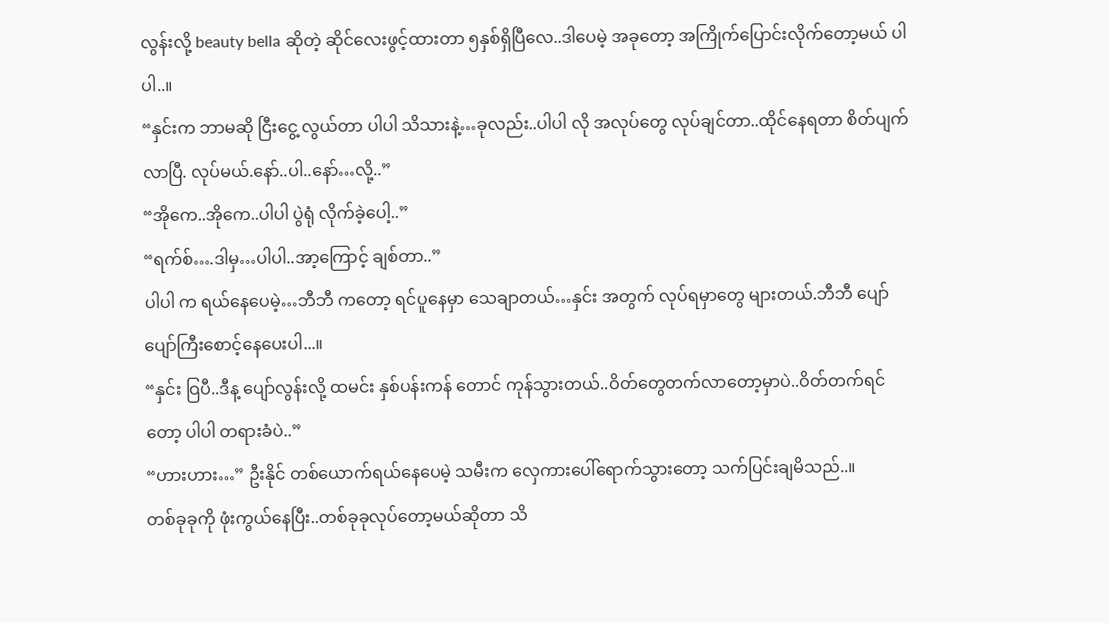လွန်းလို့ beauty bella ဆိုတဲ့ ဆိုင်လေးဖွင့်ထားတာ ၅နှစ်ရှိပြီလေ..ဒါပေမဲ့ အခုတော့ အကြိုက်ပြောင်းလိုက်တော့မယ် ပါပါ..။
“နှင်းက ဘာမဆို ငြီးငွေ့ လွယ်တာ ပါပါ သိသားနဲ့…ခုလည်း..ပါပါ လို အလုပ်တွေ လုပ်ချင်တာ..ထိုင်နေရတာ စိတ်ပျက်လာပြီ. လုပ်မယ်.နော်..ပါ..နော်…လို့..”
“အိုကေ..အိုကေ..ပါပါ ပွဲရုံ လိုက်ခဲ့ပေါ့..”
“ရက်စ်….ဒါမှ…ပါပါ..အာ့ကြောင့် ချစ်တာ..”
ပါပါ က ရယ်နေပေမဲ့…ဘီဘီ ကတော့ ရင်ပူနေမှာ သေချာတယ်…နှင်း အတွက် လုပ်ရမှာတွေ များတယ်.ဘီဘီ ပျော်ပျော်ကြီးစောင့်နေပေးပါ...။
“နှင်း ဝြပီ..ဒီန့ ပျော်လွန်းလို့ ထမင်း နှစ်ပန်းကန် တောင် ကုန်သွားတယ်..ဝိတ်တွေတက်လာတော့မှာပဲ..ဝိတ်တက်ရင်တော့ ပါပါ တရားခံပဲ..”
“ဟားဟား…” ဦးနိုင် တစ်ယောက်ရယ်နေပေမဲ့ သမီးက လှေကားပေါ်ရောက်သွားတော့ သက်ပြင်းချမိသည်..။
တစ်ခုခုကို ဖုံးကွယ်နေပြီး..တစ်ခုခုလုပ်တော့မယ်ဆိုတာ သိ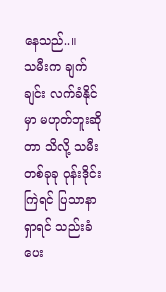နေသည်..။
သမီးက ချက်ချင်း လက်ခံနိုင်မှာ မဟုတ်ဘူးဆိုတာ သိလို့ သမီး တစ်ခုခု ဝုန်းဒိုင်းကြဲရင် ပြသာနာ ရှာရင် သည်းခံပေး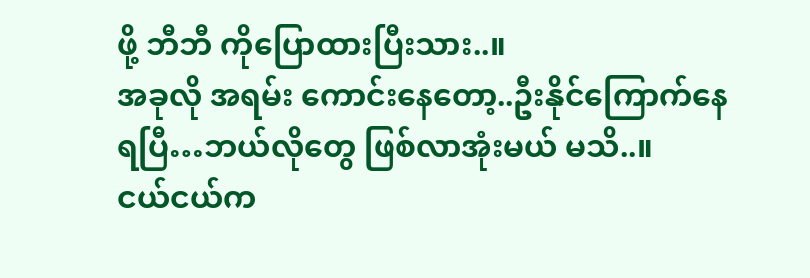ဖို့ ဘီဘီ ကိုပြောထားပြီးသား..။
အခုလို အရမ်း ကောင်းနေတော့..ဦးနိုင်ကြောက်နေရပြီ…ဘယ်လိုတွေ ဖြစ်လာအုံးမယ် မသိ..။
ငယ်ငယ်က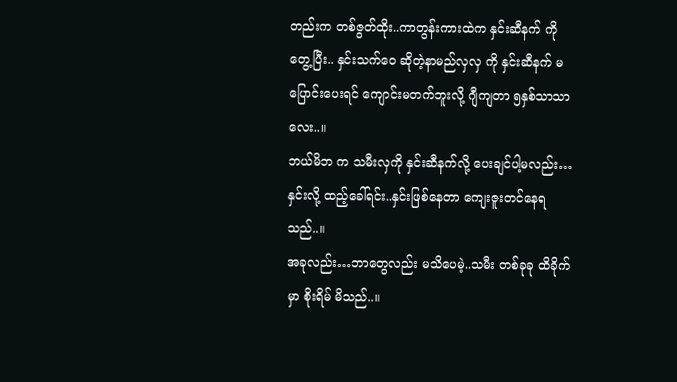တည်းက တစ်ဇွတ်ထိုး..ကာတွန်းကားထဲက နှင်းဆီနက် ကို တွေ့ပြီး.. နှင်းသက်ဝေ ဆိုတဲ့နာမည်လှလှ ကို နှင်းဆီနက် မပြောင်းပေးရင် ကျောင်းမတက်ဘူးလို့ ဂျီကျတာ ၅နှစ်သာသာလေး..။
ဘယ်မိဘ က သမီးလှကို နှင်းဆီနက်လို့ ပေးချင်ပါ့မလည်း…နှင်းလို့ ထည့်ခေါ်ရင်း..နှင်းဖြစ်နေတာ ကျေးဇူးတင်နေရသည်..။
အခုလည်း…ဘာတွေလည်း မသိပေမဲ့..သမီး တစ်ခုခု ထိခိုက်မှာ စိုးရိမ် မိသည်..။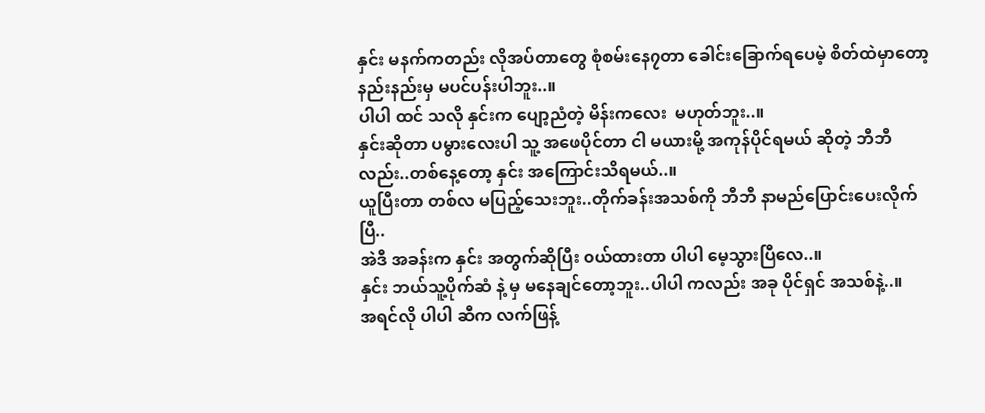နှင်း မနက်ကတည်း လိုအပ်တာတွေ စုံစမ်းနေ၇တာ ခေါင်းခြောက်ရပေမဲ့ စိတ်ထဲမှာတော့ နည်းနည်းမှ မပင်ပန်းပါဘူး..။
ပါပါ ထင် သလို နှင်းက ပျော့ညံတဲ့ မိန်းကလေး  မဟုတ်ဘူး..။
နှင်းဆိုတာ ပမွားလေးပါ သူ့ အဖေပိုင်တာ ငါ မယားမို့ အကုန်ပိုင်ရမယ် ဆိုတဲ့ ဘီဘီ လည်း..တစ်နေ့တော့ နှင်း အကြောင်းသိရမယ်..။
ယူပြီးတာ တစ်လ မပြည့်သေးဘူး..တိုက်ခန်းအသစ်ကို ဘီဘီ နာမည်ပြောင်းပေးလိုက်ပြီ..
အဲဒီ အခန်းက နှင်း အတွက်ဆိုပြီး ၀ယ်ထားတာ ပါပါ မေ့သွားပြီလေ..။
နှင်း ဘယ်သူ့ပိုက်ဆံ နဲ့ မှ မနေချင်တော့ဘူး..ပါပါ ကလည်း အခု ပိုင်ရှင် အသစ်နဲ့..။
အရင်လို ပါပါ ဆီက လက်ဖြန့်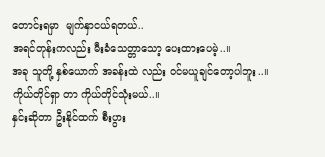တောင်းရမှာ  မျက်နှာငယ်ရတယ်..
အရင်တုန်းကလည်း မီးခံသေတ္တာသော့ ပေးထားပေမဲ့..။
အခု သူတို့ နှစ်ယောက် အခန်းထဲ လည်း ၀င်မယူချင်တော့ပါဘူး..။
ကိုယ်တိုင်ရှာ တာ ကိုယ်တိုင်သုံးမယ်..။
နှင်းဆိုတာ ဦးနိုင်ထက် စီးပွား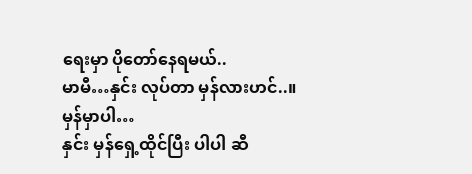ရေးမှာ ပိုတော်နေရမယ်..
မာမီ…နှင်း လုပ်တာ မှန်လားဟင်..။
မှန်မှာပါ…
နှင်း မှန်ရှေ့ထိုင်ပြီး ပါပါ ဆီ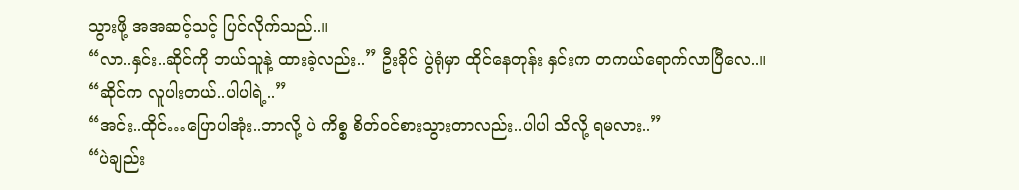သွားဖို့ အအဆင့်သင့် ပြင်လိုက်သည်..။
“လာ..နှင်း..ဆိုင်ကို ဘယ်သူနဲ့ ထားခဲ့လည်း..” ဦးခိုင် ပွဲရုံမှာ ထိုင်နေတုန်း နှင်းက တကယ်ရောက်လာပြီလေ..။
“ဆိုင်က လူပါးတယ်..ပါပါရဲ့..”
“အင်း..ထိုင်…ပြောပါအုံး..ဘာလို့ ပဲ ကိစ္စ စိတ်၀င်စားသွားတာလည်း..ပါပါ သိလို့ ရမလား..”
“ပဲချည်း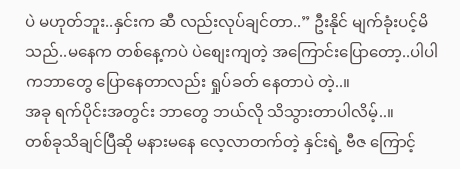ပဲ မဟုတ်ဘူး..နှင်းက ဆီ လည်းလုပ်ချင်တာ..” ဦးနိုင် မျက်ခုံးပင့်မိသည်..မနေက တစ်နေ့ကပဲ ပဲစျေးကျတဲ့ အကြောင်းပြောတော့..ပါပါ ကဘာတွေ ပြောနေတာလည်း ရှုပ်ခတ် နေတာပဲ တဲ့..။
အခု ရက်ပိုင်းအတွင်း ဘာတွေ ဘယ်လို သိသွားတာပါလိမ့်..။
တစ်ခုသိချင်ပြီဆို မနားမနေ လေ့လာတက်တဲ့ နှင်းရဲ့ ဗီဇ ကြောင့်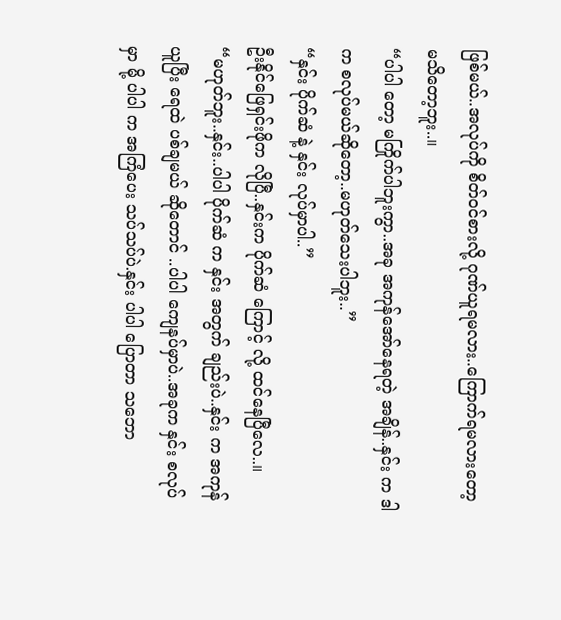ဖြစ်မယ်..အလုပ်ကို စိတ်၀င်စားလို့ ဂုဏ်ယူရမလား..ကြောက်ရမလားတော့ မသိတော့ဘူး..။
“ပါပါ တော့ မကြိုက်ပါဘူးကွာ..အခု အကုန်အော်နေရတဲ့ အချိန်..နှင်း က ဒါ က စလုပ်မယ်ဆိုတော့..မဟုတ်သေးပါဘူး..”
“နှင်း ပိုက်ဆံ နဲ့ နှင်း လုပ်မှာပါ..”
ဦးနိုင်ဖြေရှင်းဖိုက လိုပြီ..နှင်းက ပိုက်ဆံ ကြောင့် လို့ ထင်နေပြီလေ..။
“မဟုတ်ဘူး..နှင်း..ပါပါ ပိုက်ဆံ က နှင်း အတွက် ချည်းပဲ..နှင်း က အကုန်ယူပြီး ရေထဲ ပစ်ချမယ် ဆိုတောင် ..ပါပါ ကျေနပ်မှာပဲ..အခုက နှင်း စလုပ်မှာ မို့ ပါပါ က အကြံပေး သပ်သပ်ပဲ.နှင်း ပါပါ ပြောတာ သဘော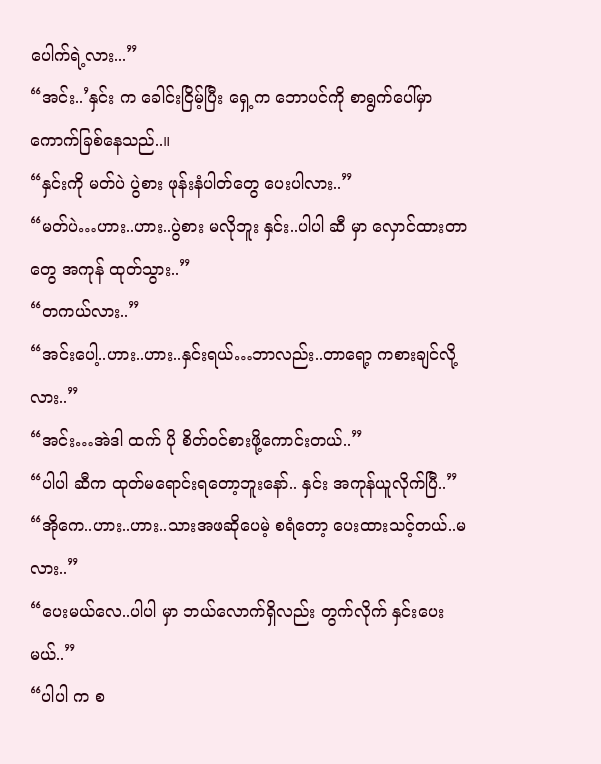ပေါက်ရဲ့လား...”
“အင်း..’နှင်း က ခေါင်းငြိမ့်ပြီး ရှေ့က ဘောပင်ကို စာရွက်ပေါ်မှာ ကောက်ခြစ်နေသည်..။
“နှင်းကို မတ်ပဲ ပွဲစား ဖုန်းနံပါတ်တွေ ပေးပါလား..”
“မတ်ပဲ…ဟား..ဟား..ပွဲစား မလိုဘူး နှင်း..ပါပါ ဆီ မှာ လှောင်ထားတာတွေ အကုန် ထုတ်သွား..”
“တကယ်လား..”
“အင်းပေါ့..ဟား..ဟား..နှင်းရယ်…ဘာလည်း..တာရော့ ကစားချင်လို့လား..”
“အင်း…အဲဒါ ထက် ပို စိတ်၀င်စားဖို့ကောင်းတယ်..”
“ပါပါ ဆီက ထုတ်မရောင်းရတော့ဘူးနော်.. နှင်း အကုန်ယူလိုက်ပြီ..”
“အိုကေ..ဟား..ဟား..သားအဖဆိုပေမဲ့ စရံတော့ ပေးထားသင့်တယ်..မလား..”
“ပေးမယ်လေ..ပါပါ မှာ ဘယ်လောက်ရှိလည်း တွက်လိုက် နှင်းပေးမယ်..”
“ပါပါ က စ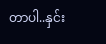တာပါ..နှင်း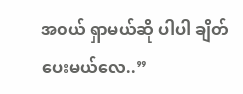အ၀ယ် ရှာမယ်ဆို ပါပါ ချိတ်ပေးမယ်လေ..”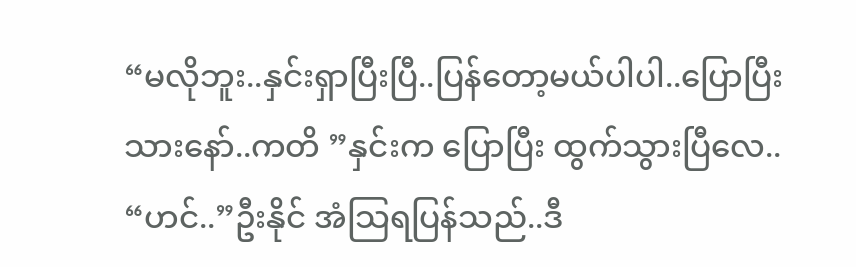“မလိုဘူး..နှင်းရှာပြီးပြီ..ပြန်တော့မယ်ပါပါ..ပြောပြီးသားနော်..ကတိ ”နှင်းက ပြောပြီး ထွက်သွားပြီလေ..
“ဟင်..”ဦးနိုင် အံသြရပြန်သည်..ဒီ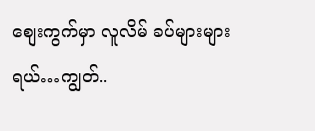စျေးကွက်မှာ လူလိမ် ခပ်များများရယ်…ကျွတ်..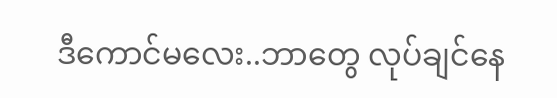ဒီကောင်မလေး..ဘာတွေ လုပ်ချင်နေ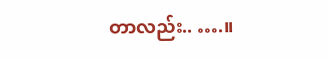တာလည်း.. ….။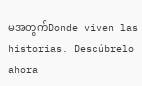မအတွက်Donde viven las historias. Descúbrelo ahora